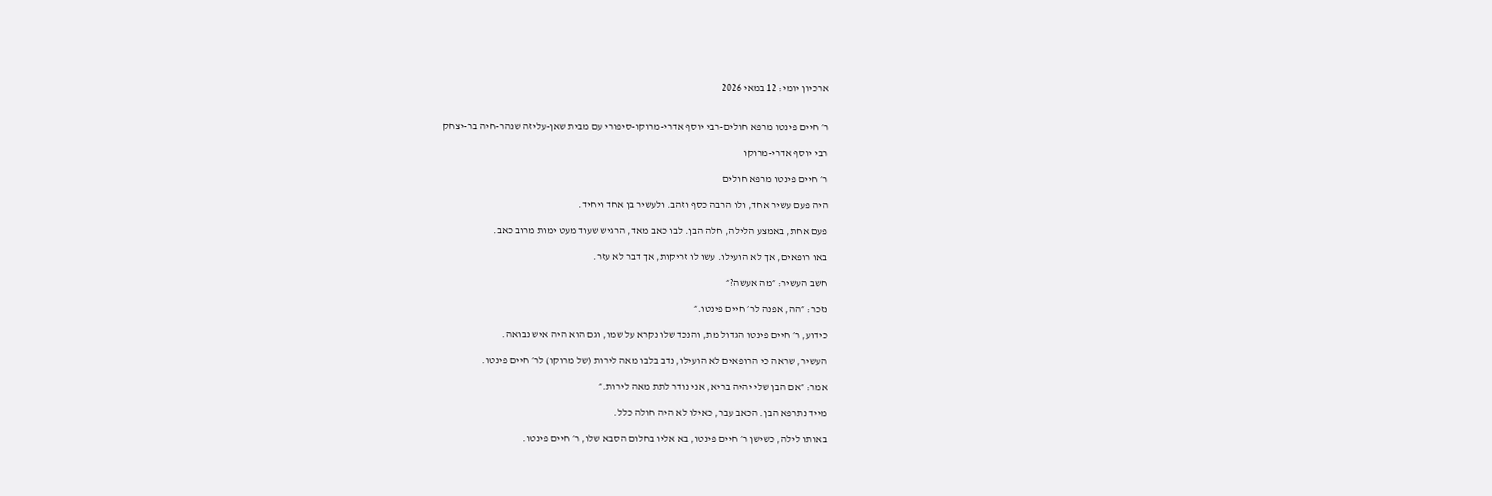ארכיון יומי: 12 במאי 2026


ר׳ חיים פינטו מרפא חולים-רבי יוסף אדרי-מרוקו-סיפורי עם מבית שאן-עליזה שנהר-חיה בר-יצחק

רבי יוסף אדרי-מרוקו

ר׳ חיים פינטו מרפא חולים

היה פעם עשיר אחד, ולו הרבה כסף וזהב. ולעשיר בן אחד ויחיד.

פעם אחת, באמצע הלילה, חלה הבן. לבו כאב מאד, הרגיש שעוד מעט ימות מרוב כאב.

באו רופאים, אך לא הועילו. עשו לו זריקות, אך דבר לא עזר.

חשב העשיר: ״מה אעשה?״

נזכר: ״הה, אפנה לר׳ חיים פינטו.״

כידוע, ר׳ חיים פינטו הגדול מת, והנכד שלו נקרא על שמו, וגם הוא היה איש נבואה.

העשיר, שראה כי הרופאים לא הועילו, נדב בלבו מאה לירות (של מרוקו) לר׳ חיים פינטו.

אמר: ״אם הבן שלי יהיה בריא, אני נודר לתת מאה לירות.״

מייד נתרפא הבן. הכאב עבר, כאילו לא היה חולה כלל.

באותו לילה, כשישן ר׳ חיים פינטו, בא אליו בחלום הסבא שלו, ר׳ חיים פינטו.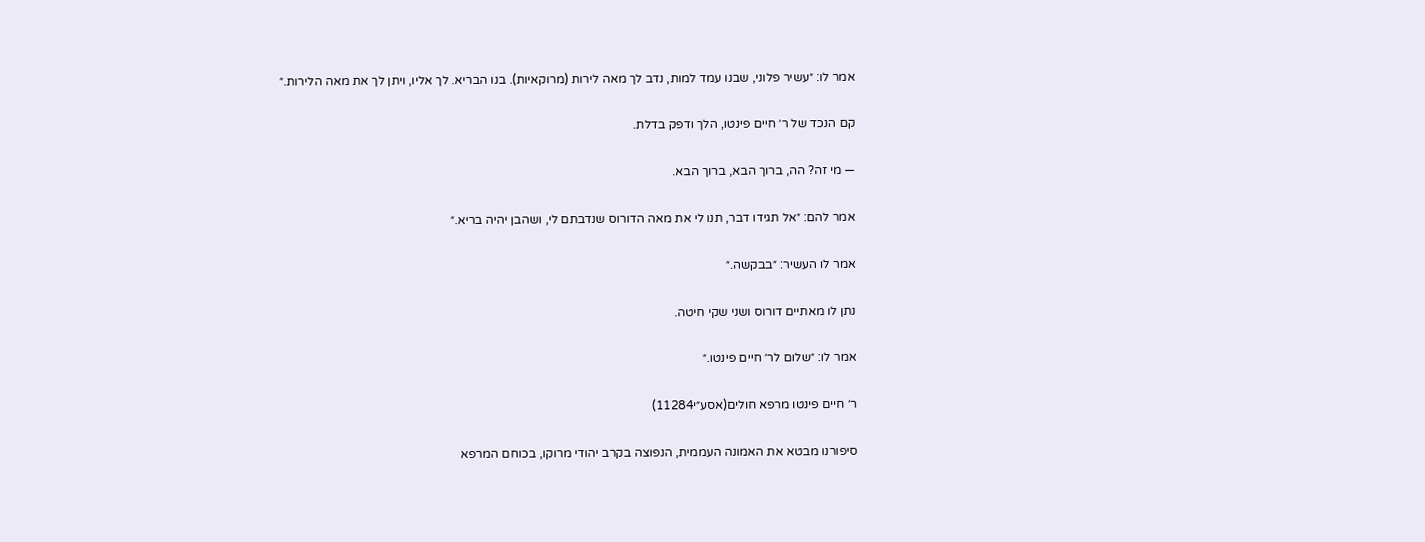אמר לו: ״עשיר פלוני, שבנו עמד למות, נדב לך מאה לירות (מרוקאיות). בנו הבריא. לך אליו, ויתן לך את מאה הלירות.״

קם הנכד של ר׳ חיים פינטו, הלך ודפק בדלת.

— מי זה? הה, ברוך הבא, ברוך הבא.

אמר להם: ״אל תגידו דבר, תנו לי את מאה הדורוס שנדבתם לי, ושהבן יהיה בריא.״

אמר לו העשיר: ״בבקשה.״

נתן לו מאתיים דורוס ושני שקי חיטה.

אמר לו: ״שלום לר׳ חיים פינטו.״

ר׳ חיים פינטו מרפא חולים(אסע״י11284)

סיפורנו מבטא את האמונה העממית, הנפוצה בקרב יהודי מרוקו, בכוחם המרפא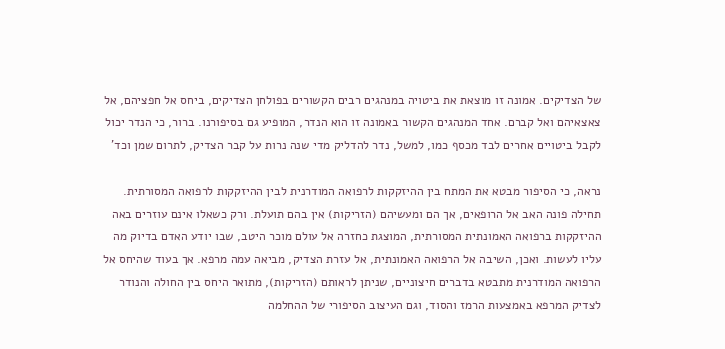של הצדיקים. אמונה זו מוצאת את ביטויה במנהגים רבים הקשורים בפולחן הצדיקים, ביחס אל חפציהם, אל צאצאיהם ואל קברם. אחד המנהגים הקשור באמונה זו הוא הנדר, המופיע גם בסיפורנו. ברור, כי הנדר יכול לקבל ביטויים אחרים לבד מכסף כמו, למשל, נדר להדליק מדי שנה נרות על קבר הצדיק, לתרום שמן וכד'

נראה, כי הסיפור מבטא את המתח בין ההיזקקות לרפואה המודרנית לבין ההיזקקות לרפואה המסורתית. תחילה פונה האב אל הרופאים, אך הם ומעשיהם (הזריקות) אין בהם תועלת. ורק כשאלו אינם עוזרים באה ההיזקקות ברפואה האמונתית המסורתית, המוצגת כחזרה אל עולם מוכר היטב, שבו יודע האדם בדיוק מה עליו לעשות. ואכן, השיבה אל הרפואה האמונתית, אל עזרת הצדיק, מביאה עמה מרפא. אך בעוד שהיחס אל הרפואה המודרנית מתבטא בדברים חיצוניים, שניתן לראותם (הזריקות), מתואר היחס בין החולה והנודר לצדיק המרפא באמצעות הרמז והסוד, וגם העיצוב הסיפורי של ההחלמה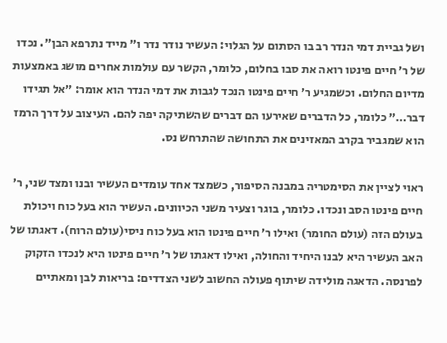ושל גביית דמי הנדר רב בו הסתום על הגלוי: העשיר נודר נדר ו״ מייד נתרפא הבן״. נכדו של ר׳ חיים פינטו רואה את סבו בחלום, כלומר, הקשר עם עולמות אחרים מושג באמצעות מדיום החלום. וכשמגיע ר׳ חיים פינטו הנכד לגבות את דמי הנדר הוא אומר: ״אל תגידו דבר…״ כלומר, כל הדברים שאירעו הם דברים שהשתיקה יפה להם. העיצוב על דרך הרמז הוא שמגביר בקרב המאזינים את התחושה שהתרחש נס.

ראוי לציין את הסימטריה במבנה הסיפור, כשמצד אחד עומדים העשיר ובנו ומצד שני, ר׳ חיים פינטו הסב ונכדו. כלומר, בוגר וצעיר משני הכיוונים. העשיר הוא בעל כוח ויכולת בעולם הזה (עולם החומר) ואילו ר׳ חיים פינטו הוא בעל כוח ניסי(עולם הרוח). דאגתו של האב העשיר היא לבנו היחיד והחולה, ואילו דאגתו של ר׳ חיים פינטו היא לנכדו הזקוק לפרנסה. הדאגה מולידה שיתוף פעולה החשוב לשני הצדדים: בריאות לבן ומאתיים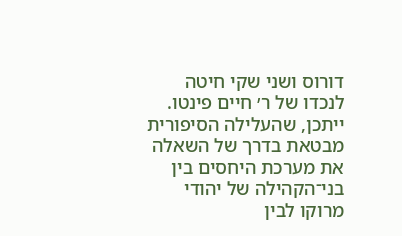דורוס ושני שקי חיטה לנכדו של ר׳ חיים פינטו. ייתכן, שהעלילה הסיפורית מבטאת בדרך של השאלה את מערכת היחסים בין בני־הקהילה של יהודי מרוקו לבין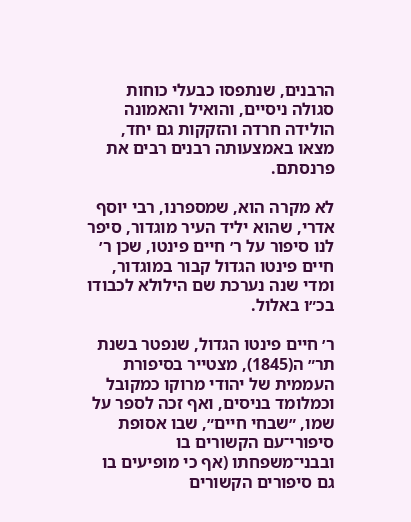הרבנים, שנתפסו כבעלי כוחות סגולה ניסיים, והואיל והאמונה הולידה חרדה והזקקות גם יחד, מצאו באמצעותה רבנים רבים את פרנסתם.

לא מקרה הוא, שמספרנו, רבי יוסף אדרי, שהוא יליד העיר מוגדור, סיפר לנו סיפור על ר׳ חיים פינטו, שכן ר׳ חיים פינטו הגדול קבור במוגדור, ומדי שנה נערכת שם הילולא לכבודו בכ״ו באלול.

ר׳ חיים פינטו הגדול, שנפטר בשנת תר״ ה(1845), מצטייר בסיפורת העממית של יהודי מרוקו כמקובל וכמלומד בניסים, ואף זכה לספר על שמו, ״שבחי חיים״, שבו אסופת סיפורי־עם הקשורים בו ובבני־משפחתו (אף כי מופיעים בו גם סיפורים הקשורים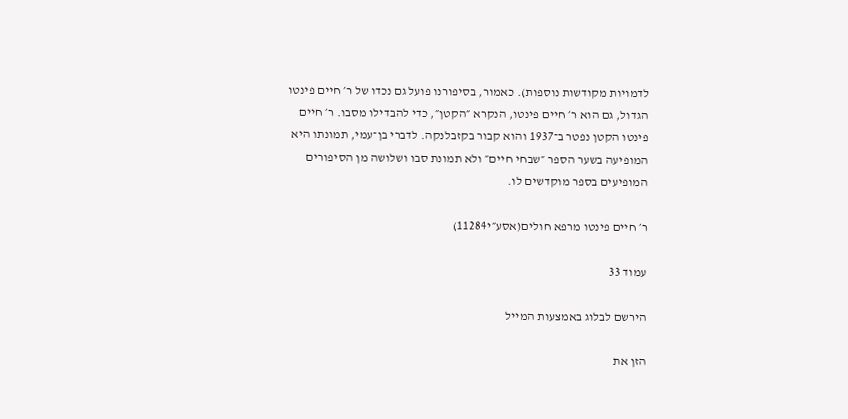לדמויות מקודשות נוספות). כאמור, בסיפורנו פועל גם נכדו של ר׳ חיים פינטו הגדול, גם הוא ר׳ חיים פינטו, הנקרא ״הקטן״, כדי להבדילו מסבו. ר׳ חיים פינטו הקטן נפטר ב־1937 והוא קבור בקזבלנקה. לדברי בן־עמי, תמונתו היא המופיעה בשער הספר ״שבחי חיים״ ולא תמונת סבו ושלושה מן הסיפורים המופיעים בספר מוקדשים לו.

ר׳ חיים פינטו מרפא חולים(אסע״י11284)

עמוד 33

הירשם לבלוג באמצעות המייל

הזן את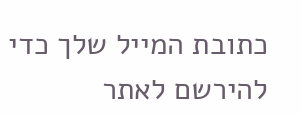כתובת המייל שלך כדי להירשם לאתר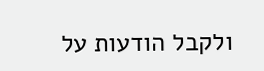ולקבל הודעות על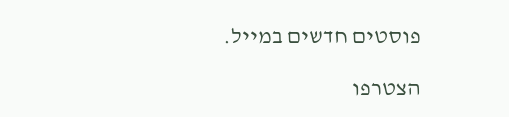פוסטים חדשים במייל.

הצטרפו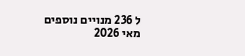ל 236 מנויים נוספים
מאי 2026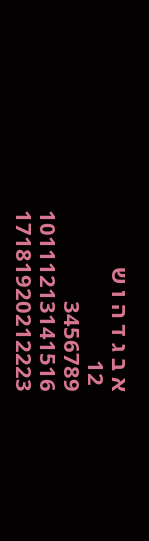א ב ג ד ה ו ש
 12
3456789
10111213141516
17181920212223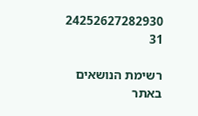24252627282930
31

רשימת הנושאים באתר